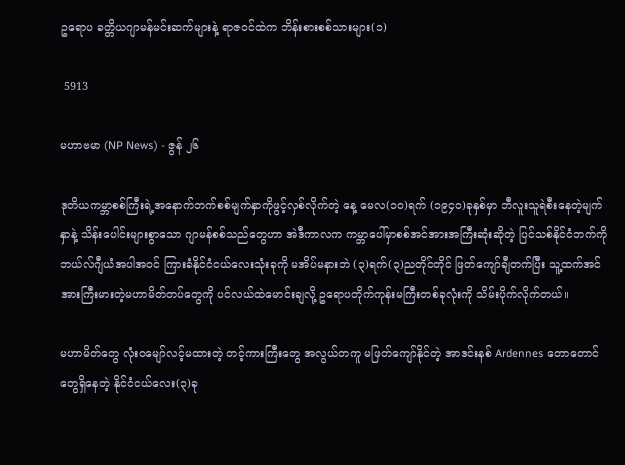ဥရောပ ခတ္တိယဂျာမန်မင်းဆက်များနဲ့ ရာဇဝင်ထဲက ဘိန်းစားစစ်သားများ(၁)

 5913

မဟာဗမာ (NP News) - ဇွန် ၂၆

ဒုတိယကမ္ဘာစစ်ကြီးရဲ့အနောက်ဘက်စစ်မျက်နှာကိုဖွင့်လှစ်လိုက်တဲ့ နေ့ မေလ(၁၀)ရက် (၁၉၄၀)ခုနှစ်မှာ ဘီလူးသူရဲစီးနေတဲ့မျက်နှာနဲ့ သိန်းပေါင်းများစွာသော ဂျာမန်စစ်သည်တွေဟာ အဲဒီကာလက ကမ္ဘာပေါ်မှာစစ်အင်အားအကြီးဆုံးဆိုတဲ့ ပြင်သစ်နိုင်ငံဘက်ကို ဘယ်လ်ဂျီယံအပါအဝင် ကြားခံနိုင်ငံငယ်လေးသုံးခုကို မအိပ်မနားဘဲ (၃)ရက်(၃)ညတိုင်တိုင် ဖြတ်ကျော်ချီတက်ပြီး သူ့ထက်အင်အားကြီးမားတဲ့မဟာမိတ်တပ်တွေကို ပင်လယ်ထဲမောင်းချလို့ ဥရောပတိုက်ကုန်းမကြီးတစ်ခုလုံးကို သိမ်းပိုက်လိုက်တယ်။

မဟာမိတ်တွေ လုံးဝမျော်လင့်မထားတဲ့ တင့်ကားကြီးတွေ အလွယ်တကူ မဖြတ်ကျော်နိုင်တဲ့ အာဒင်းနစ် Ardennes တောတောင်တွေရှိနေတဲ့ နိုင်ငံငယ်လေး(၃)ခု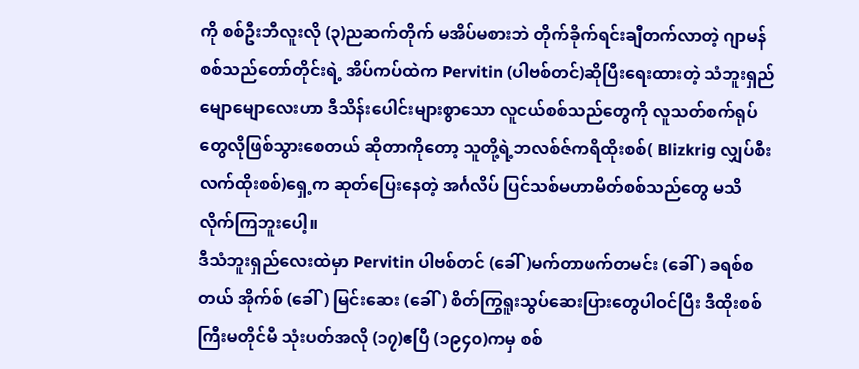ကို စစ်ဦးဘီလူးလို (၃)ညဆက်တိုက် မအိပ်မစားဘဲ တိုက်ခိုက်ရင်းချီတက်လာတဲ့ ဂျာမန်စစ်သည်တော်တိုင်းရဲ့ အိပ်ကပ်ထဲက Pervitin (ပါဗစ်တင်)ဆိုပြီးရေးထားတဲ့ သံဘူးရှည်မျောမျောလေးဟာ ဒီသိန်းပေါင်းများစွာသော လူငယ်စစ်သည်တွေကို လူသတ်စက်ရုပ်တွေလိုဖြစ်သွားစေတယ် ဆိုတာကိုတော့ သူတို့ရဲ့ဘလစ်ဇ်ကရိထိုးစစ်( Blizkrig လျှပ်စီးလက်ထိုးစစ်)ရှေ့က ဆုတ်ပြေးနေတဲ့ အင်္ဂလိပ် ပြင်သစ်မဟာမိတ်စစ်သည်တွေ မသိလိုက်ကြဘူးပေါ့။
ဒီသံဘူးရှည်လေးထဲမှာ Pervitin ပါဗစ်တင် (ခေါ်)မက်တာဖက်တမင်း (ခေါ်) ခရစ်စတယ် အိုက်စ် (ခေါ်) မြင်းဆေး (ခေါ်) စိတ်ကြွရူးသွပ်ဆေးပြားတွေပါဝင်ပြီး ဒီထိုးစစ်ကြီးမတိုင်မီ သုံးပတ်အလို (၁၇)ဧပြီ (၁၉၄၀)ကမှ စစ်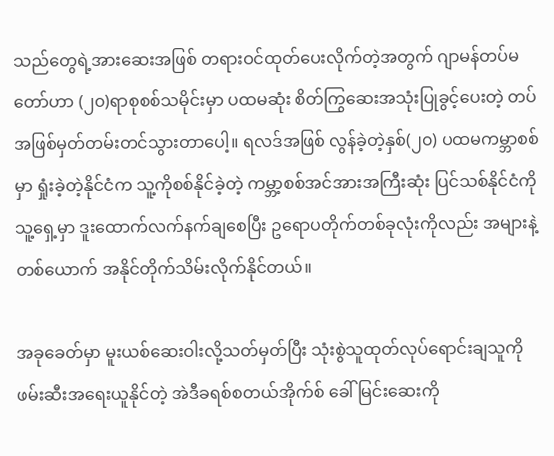သည်တွေရဲ့အားဆေးအဖြစ် တရားဝင်ထုတ်ပေးလိုက်တဲ့အတွက် ဂျာမန်တပ်မတော်ဟာ (၂၀)ရာစုစစ်သမိုင်းမှာ ပထမဆုံး စိတ်ကြွဆေးအသုံးပြုခွင့်ပေးတဲ့ တပ်အဖြစ်မှတ်တမ်းတင်သွားတာပေါ့။ ရလဒ်အဖြစ် လွန်ခဲ့တဲ့နှစ်(၂၀) ပထမကမ္ဘာစစ်မှာ ရှုံးခဲ့တဲ့နိုင်ငံက သူ့ကိုစစ်နိုင်ခဲ့တဲ့ ကမ္ဘာ့စစ်အင်အားအကြီးဆုံး ပြင်သစ်နိုင်ငံကို သူ့ရှေ့မှာ ဒူးထောက်လက်နက်ချစေပြီး ဥရောပတိုက်တစ်ခုလုံးကိုလည်း အများနဲ့တစ်ယောက် အနိုင်တိုက်သိမ်းလိုက်နိုင်တယ်။

အခုခေတ်မှာ မူးယစ်ဆေးဝါးလို့သတ်မှတ်ပြီး သုံးစွဲသူထုတ်လုပ်ရောင်းချသူကို ဖမ်းဆီးအရေးယူနိုင်တဲ့ အဲဒီခရစ်စတယ်အိုက်စ် ခေါ် မြင်းဆေးကို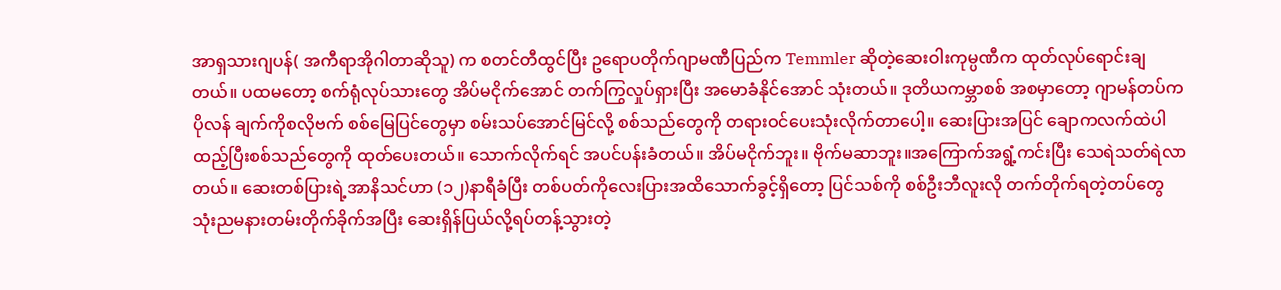အာရှသားဂျပန်( အကီရာအိုဂါတာဆိုသူ) က စတင်တီထွင်ပြီး ဥရောပတိုက်ဂျာမဏီပြည်က Temmler ဆိုတဲ့ဆေးဝါးကုမ္ပဏီက ထုတ်လုပ်ရောင်းချတယ်။ ပထမတော့ စက်ရုံလုပ်သားတွေ အိပ်မငိုက်အောင် တက်ကြွလှုပ်ရှားပြီး အမောခံနိုင်အောင် သုံးတယ်။ ဒုတိယကမ္ဘာစစ် အစမှာတော့ ဂျာမန်တပ်က ပိုလန် ချက်ကိုစလိုဗက် စစ်မြေပြင်တွေမှာ စမ်းသပ်အောင်မြင်လို့ စစ်သည်တွေကို တရားဝင်ပေးသုံးလိုက်တာပေါ့။ ဆေးပြားအပြင် ချောကလက်ထဲပါ ထည့်ပြီးစစ်သည်တွေကို ထုတ်ပေးတယ်။ သောက်လိုက်ရင် အပင်ပန်းခံတယ်။ အိပ်မငိုက်ဘူး။ ဗိုက်မဆာဘူး။အကြောက်အရွံ့ကင်းပြီး သေရဲသတ်ရဲလာတယ်။ ဆေးတစ်ပြားရဲ့အာနိသင်ဟာ (၁၂)နာရီခံပြီး တစ်ပတ်ကိုလေးပြားအထိသောက်ခွင့်ရှိတော့ ပြင်သစ်ကို စစ်ဦးဘီလူးလို တက်တိုက်ရတဲ့တပ်တွေ သုံးညမနားတမ်းတိုက်ခိုက်အပြီး ဆေးရှိန်ပြယ်လို့ရပ်တန့်သွားတဲ့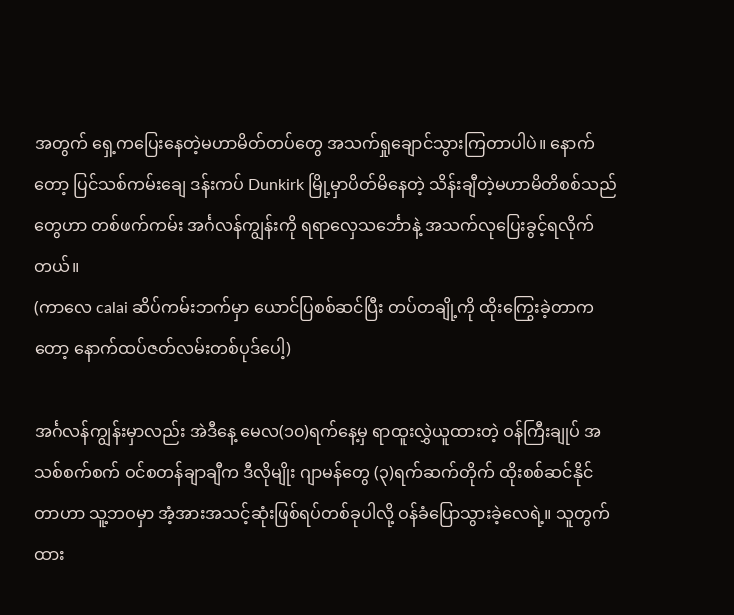အတွက် ရှေ့ကပြေးနေတဲ့မဟာမိတ်တပ်တွေ အသက်ရှုချောင်သွားကြတာပါပဲ။ နောက်တော့ ပြင်သစ်ကမ်းချေ ဒန်းကပ် Dunkirk မြို့မှာပိတ်မိနေတဲ့ သိန်းချီတဲ့မဟာမိတိစစ်သည်တွေဟာ တစ်ဖက်ကမ်း အင်္ဂလန်ကျွန်းကို ရရာလှေသင်္ဘောနဲ့ အသက်လုပြေးခွင့်ရလိုက်တယ်။
(ကာလေ calai ဆိပ်ကမ်းဘက်မှာ ယောင်ပြစစ်ဆင်ပြီး တပ်တချို့ကို ထိုးကြွေးခဲ့တာကတော့ နောက်ထပ်ဇတ်လမ်းတစ်ပုဒ်ပေါ့)

အင်္ဂလန်ကျွန်းမှာလည်း အဲဒီနေ့ မေလ(၁၀)ရက်နေ့မှ ရာထူးလွှဲယူထားတဲ့ ဝန်ကြီးချုပ် အသစ်စက်စက် ဝင်စတန်ချာချီက ဒီလိုမျိုး ဂျာမန်တွေ (၃)ရက်ဆက်တိုက် ထိုးစစ်ဆင်နိုင်တာဟာ သူ့ဘဝမှာ အံ့အားအသင့်ဆုံးဖြစ်ရပ်တစ်ခုပါလို့ ဝန်ခံပြောသွားခဲ့လေရဲ့။ သူတွက်ထား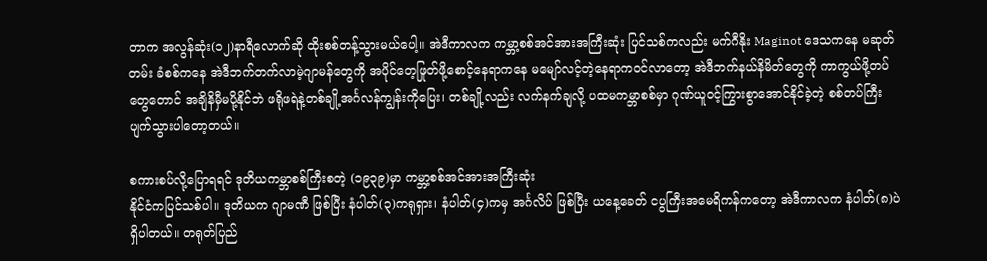တာက အလွန်ဆုံး(၁၂)နာရီလောက်ဆို ထိုးစစ်တန့်သွားမယ်ပေါ့။ အဲဒီကာလက ကမ္ဘာ့စစ်အင်အားအကြီးဆုံး ပြင်သစ်ကလည်း မက်ဂီနိုး Maginot ဒေသကနေ မဆုတ်တမ်း ခံစစ်ကနေ အဲဒီဘက်တက်လာမဲ့ဂျာမန်တွေကို အပိုင်တေ့ဖြုတ်ဖို့စောင့်နေရာကနေ မမျော်လင့်တဲ့နေရာကဝင်လာတော့ အဲဒီဘက်နယ်နိမိတ်တွေကို ကာကွယ်ဖို့တပ်တွေတောင် အချိနိမှီမပို့နိုင်ဘဲ ဖရိုဖရဲနဲ့တစ်ချို့အင်္ဂလန်ကျွန်းကိုပြေး၊ တစ်ချို့လည်း လက်နက်ချလို့ ပထမကမ္ဘာစစ်မှာ ဂုဏ်ယူဝင့်ကြွားစွာအောင်နိုင်ခဲ့တဲ့ စစ်တပ်ကြီးပျက်သွားပါတော့တယ်။

စကားစပ်လို့ပြောရရင် ဒုတိယကမ္ဘာစစ်ကြီးစတဲ့ (၁၉၃၉)မှာ ကမ္ဘာ့စစ်အင်အားအကြီးဆုံး
နိုင်ငံကပြင်သစ်ပါ။ ဒုတိယက ဂျာမဏီ ဖြစ်ပြီး နံပါတ်(၃)ကရုရှား၊ နံပါတ်(၄)ကမှ အင်္ဂလိပ် ဖြစ်ပြီး ယနေ့ခေတ် ငပွကြီးအမေရိကန်ကတော့ အဲဒီကာလက နံပါတ်(၈)ပဲ ရှိပါတယ်။ တရုတ်ပြည်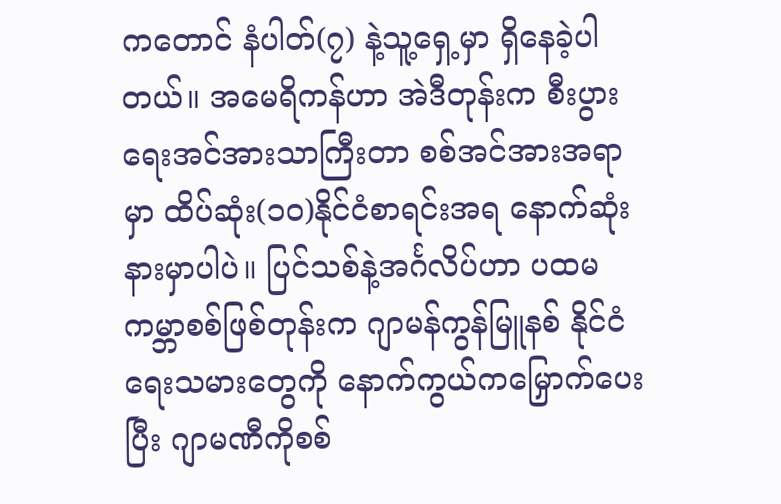ကတောင် နံပါတ်(၇) နဲ့သူ့ရှေ့မှာ ရှိနေခဲ့ပါတယ်။ အမေရိကန်ဟာ အဲဒီတုန်းက စီးပွားရေးအင်အားသာကြီးတာ စစ်အင်အားအရာမှာ ထိပ်ဆုံး(၁၀)နိုင်ငံစာရင်းအရ နောက်ဆုံးနားမှာပါပဲ။ ပြင်သစ်နဲ့အင်္ဂလိပ်ဟာ ပထမကမ္ဘာစစ်ဖြစ်တုန်းက ဂျာမန်ကွန်မြူနစ် နိုင်ငံရေးသမားတွေကို နောက်ကွယ်ကမြှောက်ပေးပြီး ဂျာမဏီကိုစစ်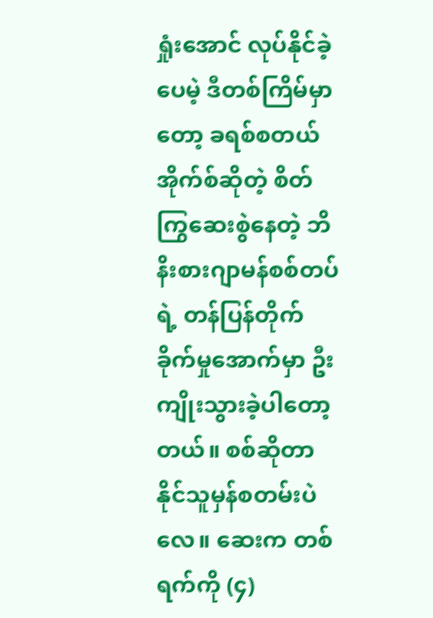ရှုံးအောင် လုပ်နိုင်ခဲ့ပေမဲ့ ဒီတစ်ကြိမ်မှာတော့ ခရစ်စတယ်အိုက်စ်ဆိုတဲ့ စိတ်ကြွဆေးစွဲနေတဲ့ ဘိနိးစားဂျာမန်စစ်တပ်ရဲ့ တန်ပြန်တိုက်ခိုက်မှုအောက်မှာ ဦးကျိုးသွားခဲ့ပါတော့တယ်။ စစ်ဆိုတာ နိုင်သူမှန်စတမ်းပဲလေ။ ဆေးက တစ်ရက်ကို (၄)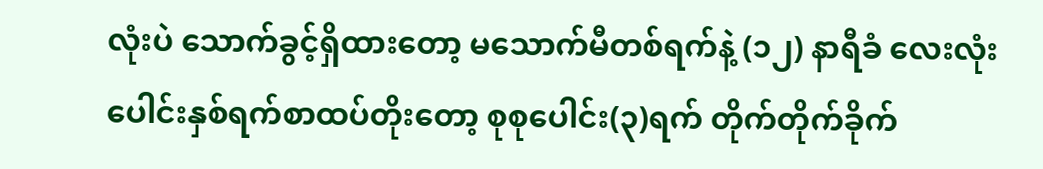လုံးပဲ သောက်ခွင့်ရှိထားတော့ မသောက်မီတစ်ရက်နဲ့ (၁၂) နာရီခံ လေးလုံးပေါင်းနှစ်ရက်စာထပ်တိုးတော့ စုစုပေါင်း(၃)ရက် တိုက်တိုက်ခိုက်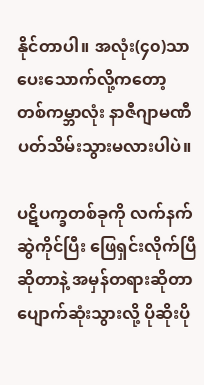နိုင်တာပါ။ အလုံး(၄၀)သာ ပေးသောက်လို့ကတော့ တစ်ကမ္ဘာလုံး နာဇီဂျာမဏီပတ်သိမ်းသွားမလားပါပဲ။

ပဋိပက္ခတစ်ခုကို လက်နက်ဆွဲကိုင်ပြီး ဖြေရှင်းလိုက်ပြီဆိုတာနဲ့ အမှန်တရားဆိုတာ ပျောက်ဆုံးသွားလို့ ပိုဆိုးပို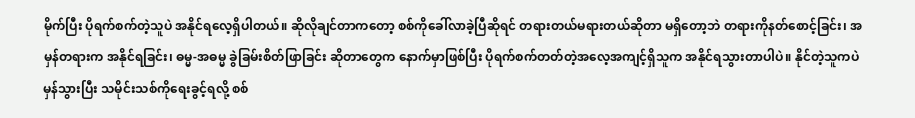မိုက်ပြီး ပိုရက်စက်တဲ့သူပဲ အနိုင်ရလေ့ရှိပါတယ်။ ဆိုလိုချင်တာကတော့ စစ်ကိုခေါ်လာခဲ့ပြီဆိုရင် တရားတယ်မရားတယ်ဆိုတာ မရှိတော့ဘဲ တရားကိုနတ်စောင့်ခြင်း၊ အမှန်တရားက အနိုင်ရခြင်း၊ ဓမ္မ-အဓမ္မ ခွဲခြမ်းစိတ်ဖြာခြင်း ဆိုတာတွေက နောက်မှာဖြစ်ပြီး ပိုရက်စက်တတ်တဲ့အလေ့အကျင့်ရှိသူက အနိုင်ရသွားတာပါပဲ။ နိုင်တဲ့သူကပဲ မှန်သွားပြီး သမိုင်းသစ်ကိုရေးခွင့်ရလို့ စစ်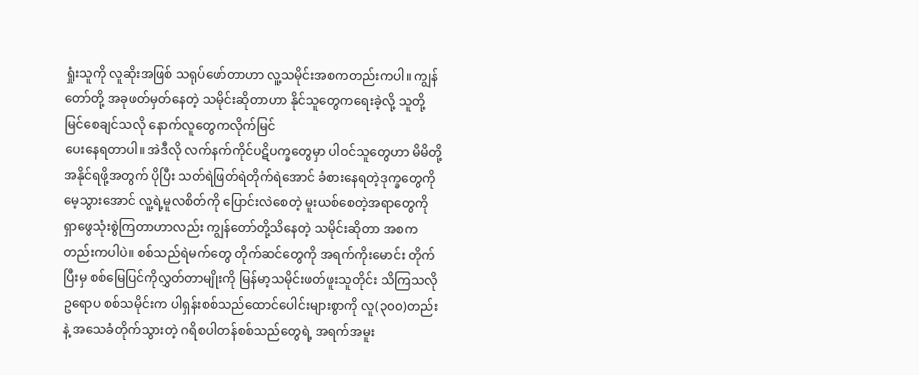ရှုံးသူကို လူဆိုးအဖြစ် သရုပ်ဖော်တာဟာ လူ့သမိုင်းအစကတည်းကပါ။ ကျွန်တော်တို့ အခုဖတ်မှတ်နေတဲ့ သမိုင်းဆိုတာဟာ နိုင်သူတွေကရေးခဲ့လို့ သူတို့မြင်စေချင်သလို နောက်လူတွေကလိုက်မြင်
ပေးနေရတာပါ။ အဲဒီလို လက်နက်ကိုင်ပဋိပက္ခတွေမှာ ပါဝင်သူတွေဟာ မိမိတို့အနိုင်ရဖို့အတွက် ပိုပြီး သတ်ရဲဖြတ်ရဲတိုက်ရဲအောင် ခံစားနေရတဲ့ဒုက္ခတွေကို မေ့သွားအောင် လူ့ရဲ့မူလစိတ်ကို ပြောင်းလဲစေတဲ့ မူးယစ်စေတဲ့အရာတွေကို ရှာဖွေသုံးစွဲကြတာဟာလည်း ကျွန်တော်တို့သိနေတဲ့ သမိုင်းဆိုတာ အစကတည်းကပါပဲ။ စစ်သည်ရဲမက်တွေ တိုက်ဆင်တွေကို အရက်ကိုးမောင်း တိုက်ပြီးမှ စစ်မြေပြင်ကိုလွှတ်တာမျိုးကို မြန်မာ့သမိုင်းဖတ်ဖူးသူတိုင်း သိကြသလို ဥရောပ စစ်သမိုင်းက ပါရှန်းစစ်သည်ထောင်ပေါင်းများစွာကို လူ(၃၀၀)တည်းနဲ့ အသေခံတိုက်သွားတဲ့ ဂရိစပါတန်စစ်သည်တွေရဲ့ အရက်အမူး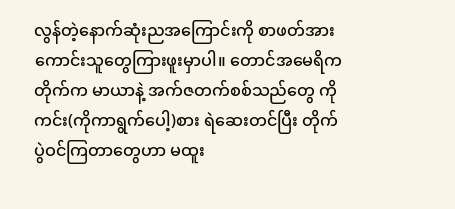လွန်တဲ့နောက်ဆုံးညအကြောင်းကို စာဖတ်အား
ကောင်းသူတွေကြားဖူးမှာပါ။ တောင်အမေရိကတိုက်က မာယာနဲ့ အက်ဇတက်စစ်သည်တွေ ကိုကင်း(ကိုကာရွက်ပေါ့)စား ရဲဆေးတင်ပြီး တိုက်ပွဲဝင်ကြတာတွေဟာ မထူး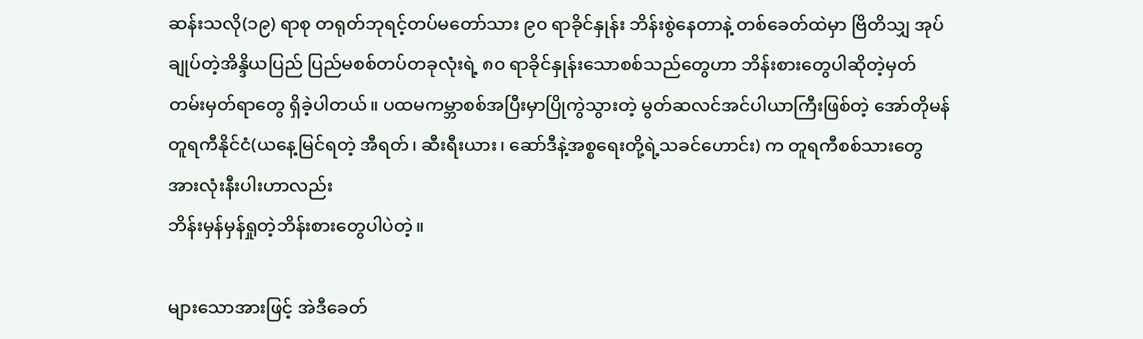ဆန်းသလို(၁၉) ရာစု တရုတ်ဘုရင့်တပ်မတော်သား ၉၀ ရာခိုင်နှုန်း ဘိန်းစွဲနေတာနဲ့ တစ်ခေတ်ထဲမှာ ဗြိတိသျှ အုပ်ချုပ်တဲ့အိန္ဒိယပြည် ပြည်မစစ်တပ်တခုလုံးရဲ့ ၈၀ ရာခိုင်နှုန်းသောစစ်သည်တွေဟာ ဘိန်းစားတွေပါဆိုတဲ့မှတ်တမ်းမှတ်ရာတွေ ရှိခဲ့ပါတယ်။ ပထမကမ္ဘာစစ်အပြီးမှာပြိုကွဲသွားတဲ့ မွတ်ဆလင်အင်ပါယာကြီးဖြစ်တဲ့ အော်တိုမန်တူရကီနိုင်ငံ(ယနေ့မြင်ရတဲ့ အီရတ်၊ ဆီးရီးယား၊ ဆော်ဒီနဲ့အစ္စရေးတို့ရဲ့သခင်ဟောင်း) က တူရကီစစ်သားတွေ အားလုံးနီးပါးဟာလည်း
ဘိန်းမှန်မှန်ရှုတဲ့ဘိန်းစားတွေပါပဲတဲ့။

များသောအားဖြင့် အဲဒီခေတ်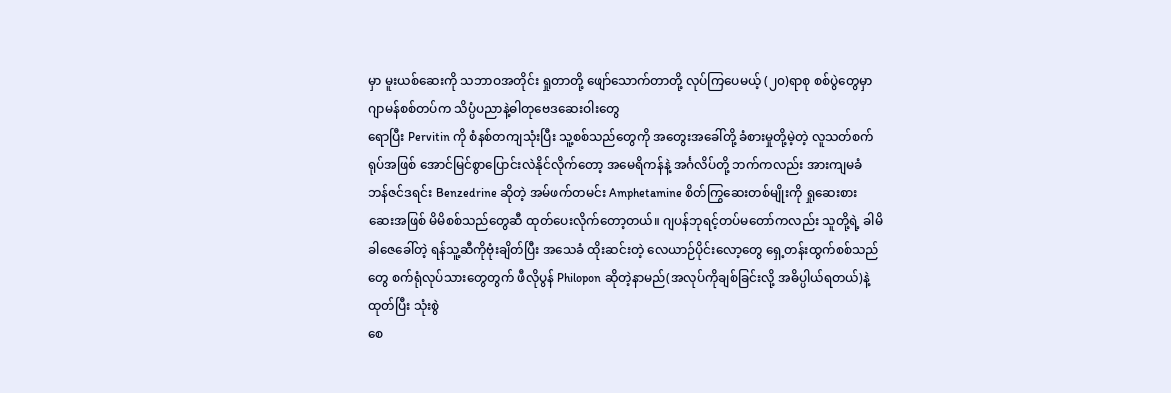မှာ မူးယစ်ဆေးကို သဘာဝအတိုင်း ရှုတာတို့ ဖျော်သောက်တာတို့ လုပ်ကြပေမယ့် (၂၀)ရာစု စစ်ပွဲတွေမှာ ဂျာမန်စစ်တပ်က သိပ္ပံပညာနဲ့ဓါတုဗေဒဆေးဝါးတွေ
ရောပြီး Pervitin ကို စံနစ်တကျသုံးပြီး သူ့စစ်သည်တွေကို အတွေးအခေါ်တို့ ခံစားမှုတို့မဲ့တဲ့ လူသတ်စက်ရုပ်အဖြစ် အောင်မြင်စွာပြောင်းလဲနိုင်လိုက်တော့ အမေရိကန်နဲ့ အင်္ဂလိပ်တို့ ဘက်ကလည်း အားကျမခံ ဘန်ဇင်ဒရင်း Benzedrine ဆိုတဲ့ အမ်ဖက်တမင်း Amphetamine စိတ်ကြွဆေးတစ်မျိုးကို ရှုဆေးစားဆေးအဖြစ် မိမိစစ်သည်တွေဆီ ထုတ်ပေးလိုက်တော့တယ်။ ဂျပန်ဘုရင့်တပ်မတော်ကလည်း သူတို့ရဲ့ ခါမိခါဇေခေါ်တဲ့ ရန်သူ့ဆီကိုဗုံးချိတ်ပြီး အသေခံ ထိုးဆင်းတဲ့ လေယာဉ်ပိုင်းလော့တွေ ရှေ့တန်းထွက်စစ်သည်တွေ စက်ရုံလုပ်သားတွေတွက် ဖီလိုပွန် Philopon ဆိုတဲ့နာမည်(အလုပ်ကိုချစ်ခြင်းလို့ အဓိပ္ပါယ်ရတယ်)နဲ့ ထုတ်ပြီး သုံးစွဲ
စေ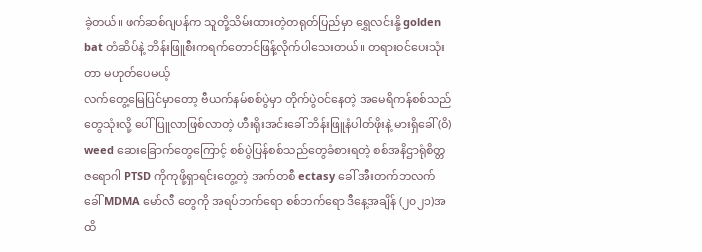ခဲ့တယ်။ ဖက်ဆစ်ဂျပန်က သူတို့သိမ်းထားတဲ့တရုတ်ပြည်မှာ ရွှေလင်းနို့ golden bat တံဆိပ်နဲ့ ဘိန်းဖြူစီးကရက်တောင်ဖြန့်လိုက်ပါသေးတယ်။ တရားဝင်ပေးသုံးတာ မဟုတ်ပေမယ့်
လက်တွေ့မြေပြင်မှာတော့ ဗီယက်နမ်စစ်ပွဲမှာ တိုက်ပွဲဝင်နေတဲ့ အမေရိကန်စစ်သည်တွေသုံးလို့ ပေါ်ပြူလာဖြစ်လာတဲ့ ဟီးရိုးအင်းခေါ် ဘိန်းဖြူနံပါတ်ဖိုးနဲ့ မားရှိခေါ် (ဝိ) weed ဆေးခြောက်တွေကြောင့် စစ်ပွဲပြန်စစ်သည်တွေခံစားရတဲ့ စစ်အနိဌာရုံစိတ္တဇရောဂါ PTSD ကိုကုဖို့ရှာရင်းတွေ့တဲ့ အက်တစီ ectasy ခေါ် အီးတက်ဘလက် ခေါ် MDMA မော်လီ တွေကို အရပ်ဘက်ရော စစ်ဘက်ရော ဒီနေ့အချိန် (၂၀၂၁)အထိ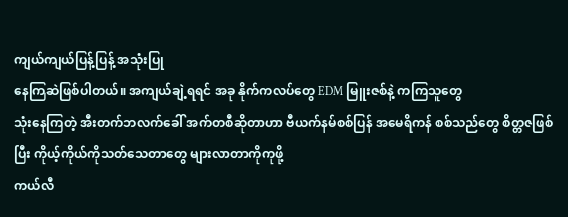ကျယ်ကျယ်ပြန့်ပြန့် အသုံးပြု
နေကြဆဲဖြစ်ပါတယ်။ အကျယ်ချဲ့ရရင် အခု နိုက်ကလပ်တွေ EDM မြူးဇစ်နဲ့ ကကြသူတွေ
သုံးနေကြတဲ့ အီးတက်ဘလက်ခေါ် အက်တစီဆိုတာဟာ ဗီယက်နမ်စစ်ပြန် အမေရိကန် စစ်သည်တွေ စိတ္တဇဖြစ်ပြီး ကိုယ့်ကိုယ်ကိုသတ်သေတာတွေ များလာတာကိုကုဖို့
ကယ်လီ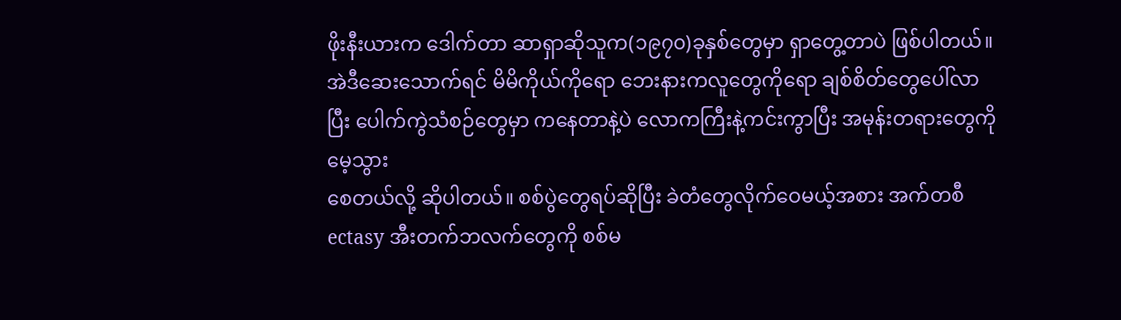ဖိုးနီးယားက ဒေါက်တာ ဆာရှာဆိုသူက(၁၉၇၀)ခုနှစ်တွေမှာ ရှာတွေ့တာပဲ ဖြစ်ပါတယ်။ အဲဒီဆေးသောက်ရင် မိမိကိုယ်ကိုရော ဘေးနားကလူတွေကိုရော ချစ်စိတ်တွေပေါ်လာပြီး ပေါက်ကွဲသံစဉ်တွေမှာ ကနေတာနဲ့ပဲ လောကကြီးနဲ့ကင်းကွာပြီး အမုန်းတရားတွေကို မေ့သွား
စေတယ်လို့ ဆိုပါတယ်။ စစ်ပွဲတွေရပ်ဆိုပြီး ခဲတံတွေလိုက်ဝေမယ့်အစား အက်တစီ ectasy အီးတက်ဘလက်တွေကို စစ်မ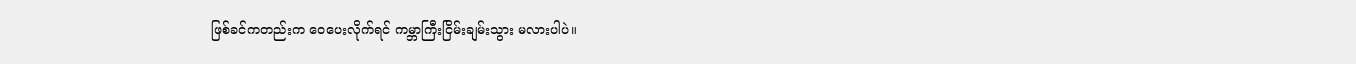ဖြစ်ခင်ကတည်းက ဝေပေးလိုက်ရင် ကမ္ဘာကြီးငြိမ်းချမ်းသွား မလားပါပဲ။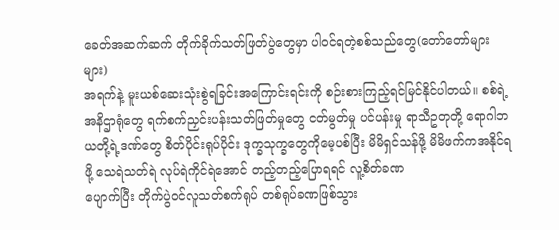ခေတ်အဆက်ဆက် တိုက်ခိုက်သတ်ဖြတ်ပွဲတွေမှာ ပါဝင်ရတဲ့စစ်သည်တွေ(တော်တော်များများ)
အရက်နဲ့ မူးယစ်ဆေးသုံးစွဲရခြင်းအကြောင်းရင်းကို စဉ်းစားကြည့်ရင်မြင်နိုင်ပါတယ်။ စစ်ရဲ့
အနိဌာရုံတွေ ရက်စက်ညှင်းပန်းသတ်ဖြတ်မှုတွေ ငတ်မွတ်မှု ပင်ပန်းမှု ရာသီဥတုတို့ ရောဂါဘယတို့ရဲ့ဒဏ်တွေ စိတ်ပိုင်းရုပ်ပိုင်း ဒုက္ခသုက္ခတွေကိုမေ့ပစ်ပြီး မိမိရှင်သန်ဖို့ မိမိဖက်ကအနိုင်ရဖို့ သေရဲသတ်ရဲ လုပ်ရဲကိုင်ရဲအောင် တည့်တည့်ပြောရရင် လူ့စိတ်ခဏ
ပျောက်ပြီး တိုက်ပွဲဝင်လူသတ်စက်ရုပ် တစ်ရုပ်ခဏဖြစ်သွား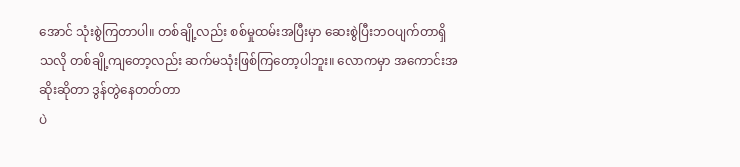အောင် သုံးစွဲကြတာပါ။ တစ်ချို့လည်း စစ်မှုထမ်းအပြီးမှာ ဆေးစွဲပြီးဘဝပျက်တာရှိသလို တစ်ချို့ကျတော့လည်း ဆက်မသုံးဖြစ်ကြတော့ပါဘူး။ လောကမှာ အကောင်းအဆိုးဆိုတာ ဒွန်တွဲနေတတ်တာ
ပဲ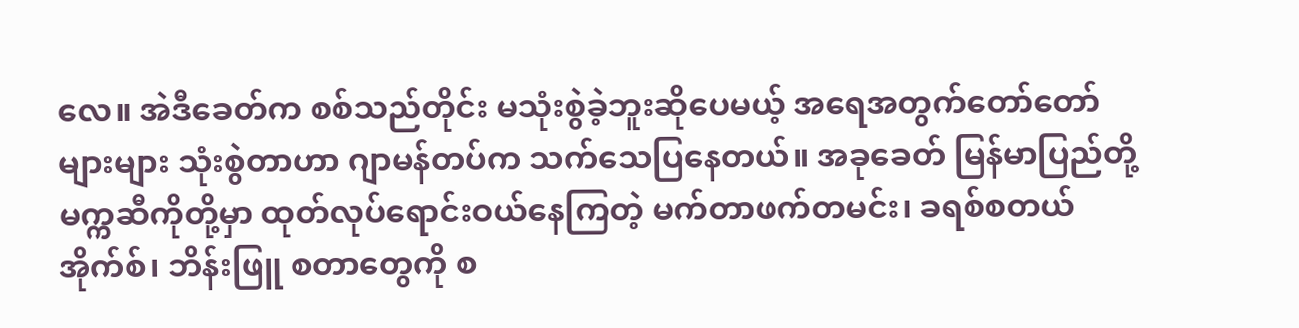လေ။ အဲဒီခေတ်က စစ်သည်တိုင်း မသုံးစွဲခဲ့ဘူးဆိုပေမယ့် အရေအတွက်တော်တော်များများ သုံးစွဲတာဟာ ဂျာမန်တပ်က သက်သေပြနေတယ်။ အခုခေတ် မြန်မာပြည်တို့ မက္ကဆီကိုတို့မှာ ထုတ်လုပ်ရောင်းဝယ်နေကြတဲ့ မက်တာဖက်တမင်း၊ ခရစ်စတယ်အိုက်စ်၊ ဘိန်းဖြူ စတာတွေကို စ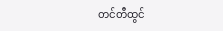တင်တီထွင်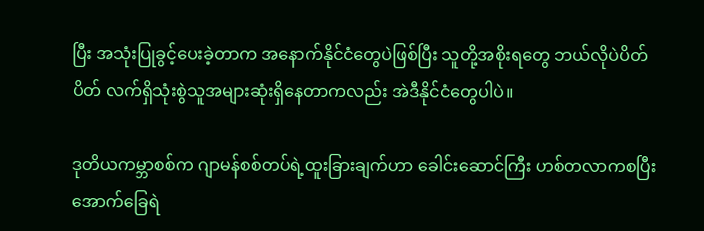ပြီး အသုံးပြုခွင့်ပေးခဲ့တာက အနောက်နိုင်ငံတွေပဲဖြစ်ပြီး သူတို့အစိုးရတွေ ဘယ်လိုပဲပိတ်ပိတ် လက်ရှိသုံးစွဲသူအများဆုံးရှိနေတာကလည်း အဲဒီနိုင်ငံတွေပါပဲ။

ဒုတိယကမ္ဘာစစ်က ဂျာမန်စစ်တပ်ရဲ့ထူးခြားချက်ဟာ ခေါင်းဆောင်ကြီး ဟစ်တလာကစပြီး
အောက်ခြေရဲ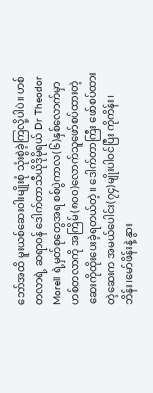ဘော်အထိ မူးယစ်ဆေးဝါးမျိုးစုံ သုံးစွဲခဲ့ကြလို့ပါပဲ။ ဟစ်တလာရဲ့ ဆရာဝန် ဒေါက်တာသီယိုဒိုမိုရယ် Dr Theodor Morell ရဲ့မှတ်စုတွေအရ စစ်ပွဲကာလ(၆)နှစ်လောက်မှာ ဟစ်တလာကို အကြိမ်(၈၀၀)လောက်သူဖော်စပ်ထားတဲ့ဆေးကိုထိုးပေးခဲ့ရတယ်တဲ့။ ဒေါက်တာကြီး ဖော်စပ်ထားတဲ့ဆေးက အမယ်ပေါင်း(၇၄)မျိုးပါဝင်ပြီး ကိုကိန်း၊ဘိန်း၊မော်ဖိန်းနဲ့ နွား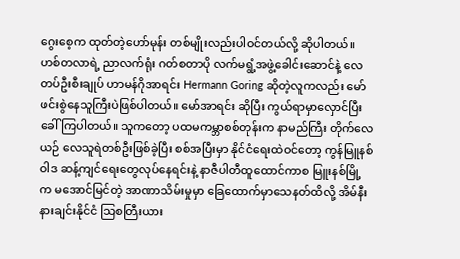ဂွေးစေ့က ထုတ်တဲ့ဟော်မုန်း တစ်မျိုးလည်းပါဝင်တယ်လို့ ဆိုပါတယ်။ ဟစ်တလာရဲ့ ညာလက်ရုံး ဂတ်စတာပို လက်မရွံ့အဖွဲ့ခေါင်းဆောင်နဲ့ လေတပ်ဦးစီးချုပ် ဟာမန်ဂိုအာရင်း Hermann Goring ဆိုတဲ့လူကလည်း မော်ဖင်းစွဲနေသူကြီးပဲဖြစ်ပါတယ်။ မော်အာရင်း ဆိုပြီး ကွယ်ရာမှာလှောင်ပြီး ခေါ်ကြပါတယ်။ သူကတော့ ပထမကမ္ဘာစစ်တုန်းက နာမည်ကြီး တိုက်လေယဉ် လေသူရဲတစ်ဦးဖြစ်ခဲ့ပြီး စစ်အပြီးမှာ နိုင်ငံရေးထဲဝင်တော့ ကွန်မြူနစ်ဝါဒ ဆန့်ကျင်ရေးတွေလုပ်နေရင်းနဲ့ နာဇီပါတီထူထောင်ကာစ မြူးနစ်မြို့က မအောင်မြင်တဲ့ အာဏာသိမ်းမှုမှာ ခြေထောက်မှာသေနတ်ထိလို့ အိမ်နီးနားချင်းနိုင်ငံ သြစတြီးယား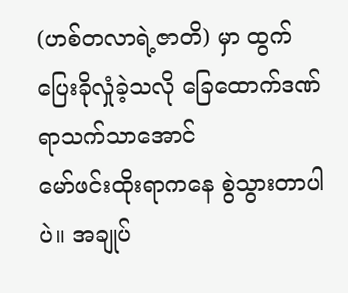(ဟစ်တလာရဲ့ဇာတိ) မှာ ထွက်ပြေးခိုလှုံခဲ့သလို ခြေထောက်ဒဏ်ရာသက်သာအောင်
မော်ဖင်းထိုးရာကနေ စွဲသွားတာပါပဲ။ အချုပ်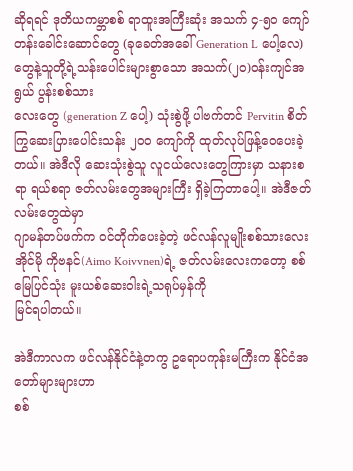ဆိုရရင် ဒုတိယကမ္ဘာစစ် ရာထူးအကြီးဆုံး အသက် ၄-၅၀ ကျော်တန်းခေါင်းဆောင်တွေ (ခုခေတ်အခေါ် Generation L ပေါ့လေ)တွေနဲ့သူတို့ရဲ့သန်းပေါင်းများစွာသော အသက်(၂၀)ဝန်းကျင်အရွယ် ပွန်းစစ်သား
လေးတွေ (generation Z ပေါ့) သုံးစွဲဖို့ ပါဗက်တင် Pervitin စိတ်ကြွဆေးပြားပေါင်းသန်း ၂၀၀ ကျော်ကို ထုတ်လုပ်ဖြန့်ဝေပေးခဲ့တယ်။ အဲဒီလို ဆေးသုံးစွဲသူ လူငယ်လေးတွေကြားမှာ သနားစရာ ရယ်စရာ ဇတ်လမ်းတွေအများကြီး ရှိခဲ့ကြတာပေါ့။ အဲဒီဇတ်လမ်းတွေထဲမှာ
ဂျာမန်တပ်ဖက်က ဝင်တိုက်ပေးခဲ့တဲ့ ဖင်လန်လူမျိုးစစ်သားလေး အိုင်မို ကိုဗနင်(Aimo Koivvnen)ရဲ့ ဇတ်လမ်းလေးကတော့ စစ်မြေပြင်သုံး မူးယစ်ဆေးဝါးရဲ့သရုပ်မှန်ကို
မြင်ရပါတယ်။

အဲဒီကာလက ဖင်လန်နိုင်ငံနဲ့တကွ ဥရောပကုန်းမကြီးက နိုင်ငံအတော်များများဟာ
စစ်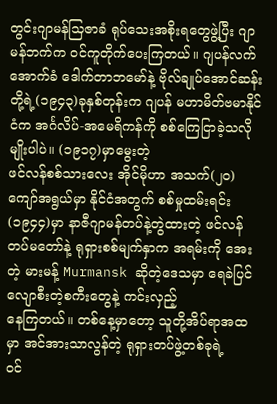တွင်းဂျာမန်သြဇာခံ ရုပ်သေးအစိုးရတွေဖွဲ့ပြီး ဂျာမန်ဘက်က ဝင်ကူတိုက်ပေးကြတယ်။ ဂျပန်လက်အောက်ခံ ဒေါက်တာဘမော်နဲ့ ဗိုလ်ချုပ်အောင်ဆန်းတို့ရဲ့(၁၉၄၃)ခုနှစ်တုန်းက ဂျပန် မဟာမိတ်ဗမာနိုင်ငံက အင်္ဂလိပ်-အမေရိကန်ကို စစ်ကြေငြာခဲ့သလိုမျိုးပါပဲ။ (၁၉၁၇)မှာမွေးတဲ့
ဖင်လန်စစ်သားလေး အိုင်မိုဟာ အသက်(၂၀)ကျော်အရွယ်မှာ နိုင်ငံအတွက် စစ်မှုထမ်းရင်း (၁၉၄၄)မှာ နာဇီဂျာမန်တပ်နဲ့တွဲထားတဲ့ ဖင်လန်တပ်မတော်နဲ့ ရုရှားစစ်မျက်နှာက အရမ်းကို အေးတဲ့ မားမန့် Murmansk ဆိုတဲ့ဒေသမှာ ရေခဲပြင်လျောစီးတဲ့စကီးတွေနဲ့ ကင်းလှည့်
နေကြတယ်။ တစ်နေ့မှာတော့ သူတို့အိပ်ရာအထမှာ အင်အားသာလွန်တဲ့ ရုရှားတပ်ဖွဲ့တစ်ခုရဲ့
ဝင်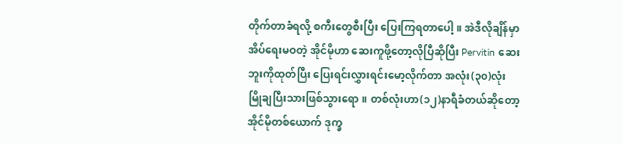တိုက်တာခံရလို့ စကီးတွေစီးပြီး ပြေးကြရတာပေါ့။ အဲဒီလိုချိန်မှာအိပ်ရေးမဝတဲ့ အိုင်မိုဟာ ဆေးကူဖို့တော့လိုပြီဆိုပြီး Pervitin ဆေးဘူးကိုထုတ်ပြီး ပြေးရင်းလွှားရင်းမော့လိုက်တာ အလုံး(၃၀)လုံး မြိုချပြီးသားဖြစ်သွားရော။ တစ်လုံးဟာ(၁၂)နာရီခံတယ်ဆိုတော့ အိုင်မိုတစ်ယောက် ဒုက္ခ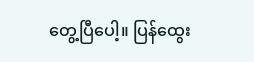တွေ့ပြီပေါ့။ ပြန်ထွေး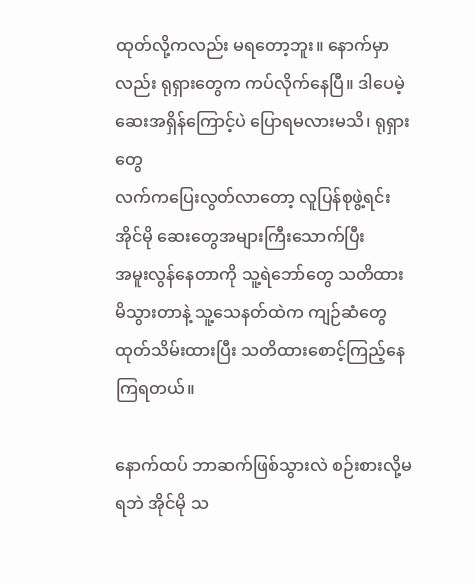ထုတ်လို့ကလည်း မရတော့ဘူး။ နောက်မှာလည်း ရုရှားတွေက ကပ်လိုက်နေပြီ။ ဒါပေမဲ့ ဆေးအရှိန်ကြောင့်ပဲ ပြောရမလားမသိ၊ ရုရှားတွေ
လက်ကပြေးလွတ်လာတော့ လူပြန်စုဖွဲ့ရင်း အိုင်မို ဆေးတွေအများကြီးသောက်ပြီး
အမူးလွန်နေတာကို သူ့ရဲဘော်တွေ သတိထားမိသွားတာနဲ့ သူ့သေနတ်ထဲက ကျဉ်ဆံတွေ ထုတ်သိမ်းထားပြီး သတိထားစောင့်ကြည့်နေကြရတယ်။

နောက်ထပ် ဘာဆက်ဖြစ်သွားလဲ စဉ်းစားလို့မရဘဲ အိုင်မို သ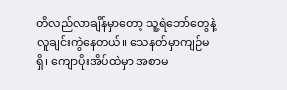တိလည်လာချိန်မှာတော့ သူ့ရဲဘော်တွေနဲ့လူချင်းကွဲနေတယ်။ သေနတ်မှာကျဉ်မရှိ၊ ကျောပိုးအိပ်ထဲမှာ အစာမ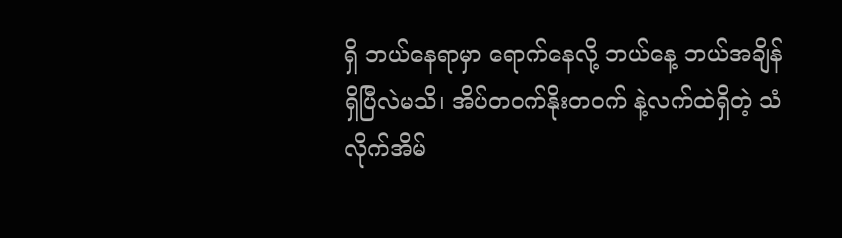ရှိ ဘယ်နေရာမှာ ရောက်နေလို့ ဘယ်နေ့ ဘယ်အချိန်ရှိပြီလဲမသိ၊ အိပ်တဝက်နိုးတဝက် နဲ့လက်ထဲရှိတဲ့ သံလိုက်အိမ်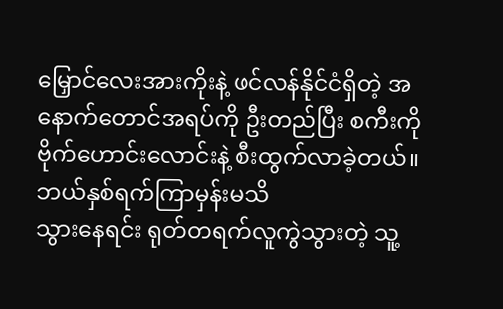မြှောင်လေးအားကိုးနဲ့ ဖင်လန်နိုင်ငံရှိတဲ့ အနောက်တောင်အရပ်ကို ဦးတည်ပြီး စကီးကို ဗိုက်ဟောင်းလောင်းနဲ့ စီးထွက်လာခဲ့တယ်။ ဘယ်နှစ်ရက်ကြာမှန်းမသိ
သွားနေရင်း ရုတ်တရက်လူကွဲသွားတဲ့ သူ့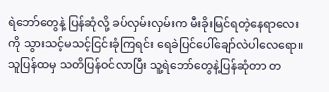ရဲဘော်တွေနဲ့ ပြန်ဆုံလို့ ခပ်လှမ်းလှမ်းက မီးခိုးမြင်ရတဲ့နေရာလေးကို သွားသင့်မသင့်ငြင်းခုံကြရင်း ရေခဲပြင်ပေါ်ချော်လဲပါလေရော။
သူပြန်ထမှ သတိပြန်ဝင်လာပြီး သူ့ရဲဘော်တွေနဲ့ပြန်ဆုံတာ တ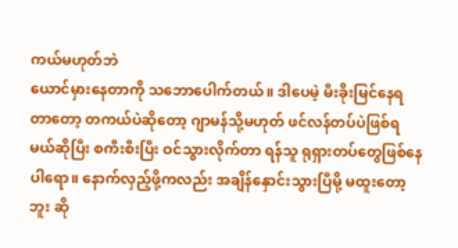ကယ်မဟုတ်ဘဲ
ယောင်မှားနေတာကို သဘောပေါက်တယ်။ ဒါပေမဲ့ မီးခိုးမြင်နေရတာတော့ တကယ်ပဲဆိုတော့ ဂျာမန်သို့မဟုတ် ဖင်လန်တပ်ပဲဖြစ်ရမယ်ဆိုပြီး စကီးစီးပြီး ဝင်သွားလိုက်တာ ရန်သူ ရုရှားတပ်တွေဖြစ်နေပါရော။ နောက်လှည့်ဖို့ကလည်း အချိန်နှောင်းသွားပြီမို့ မထူးတော့ဘူး ဆို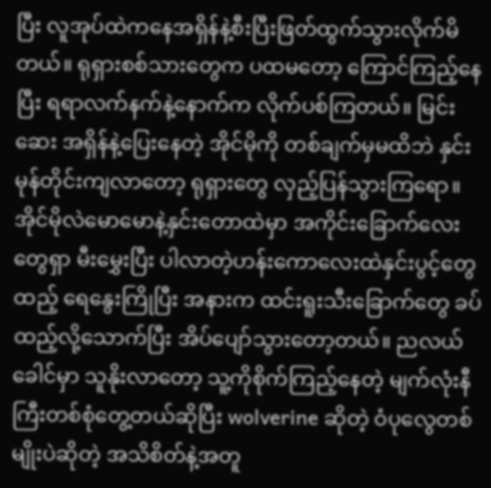ပြီး လူအုပ်ထဲကနေအရှိန်နဲ့စီးပြီးဖြတ်ထွက်သွားလိုက်မိတယ်။ ရုရှားစစ်သားတွေက ပထမတော့ ကြောင်ကြည့်နေပြီး ရရာလက်နက်နဲ့နောက်က လိုက်ပစ်ကြတယ်။ မြင်းဆေး အရှိန်နဲ့ပြေးနေတဲ့ အိုင်မိုကို တစ်ချက်မှမထိဘဲ နှင်းမုန်တိုင်းကျလာတော့ ရုရှားတွေ လှည့်ပြန်သွားကြရော။ အိုင်မိုလဲမောမောနဲ့နှင်းတောထဲမှာ အကိုင်းခြောက်လေးတွေရှာ မီးမွှေးပြီး ပါလာတဲ့ဟန်းကောလေးထဲနှင်းပွင့်တွေထည့် ရေနွေးကြိုပြီး အနားက ထင်းရူးသီးခြောက်တွေ ခပ်ထည့်လို့သောက်ပြီး အိပ်ပျော်သွားတော့တယ်။ ညလယ်ခေါင်မှာ သူနိုးလာတော့ သူ့ကိုစိုက်ကြည့်နေတဲ့ မျက်လုံးနီကြီးတစ်စုံတွေ့တယ်ဆိုပြီး wolverine ဆိုတဲ့ ဝံပုလွေတစ်မျိုးပဲဆိုတဲ့ အသိစိတ်နဲ့အတူ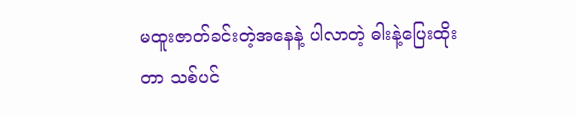မထူးဇာတ်ခင်းတဲ့အနေနဲ့ ပါလာတဲ့ ဓါးနဲ့ပြေးထိုးတာ သစ်ပင်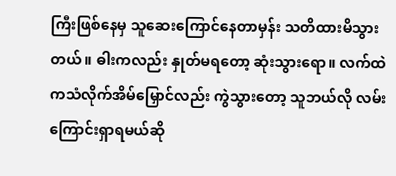ကြီးဖြစ်နေမှ သူဆေးကြောင်နေတာမှန်း သတိထားမိသွားတယ်။ ဓါးကလည်း နှုတ်မရတော့ ဆုံးသွားရော။ လက်ထဲကသံလိုက်အိမ်မြှောင်လည်း ကွဲသွားတော့ သူဘယ်လို လမ်းကြောင်းရှာရမယ်ဆို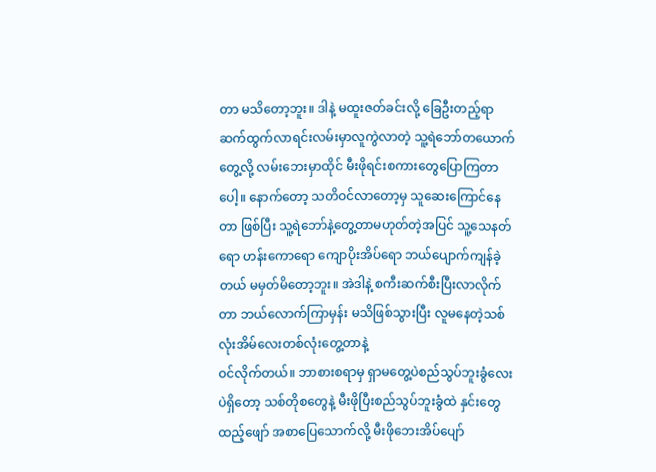တာ မသိတော့ဘူး။ ဒါနဲ့ မထူးဇတ်ခင်းလို့ ခြေဦးတည့်ရာ ဆက်ထွက်လာရင်းလမ်းမှာလူကွဲလာတဲ့ သူ့ရဲဘော်တယောက်တွေ့လို့ လမ်းဘေးမှာထိုင် မီးဖိုရင်းစကားတွေပြောကြတာပေါ့။ နောက်တော့ သတိဝင်လာတော့မှ သူဆေးကြောင်နေတာ ဖြစ်ပြီး သူ့ရဲဘော်နဲ့တွေ့တာမဟုတ်တဲ့အပြင် သူ့သေနတ်ရော ဟန်းကောရော ကျောပိုးအိပ်ရော ဘယ်ပျောက်ကျန်ခဲ့တယ် မမှတ်မိတော့ဘူး။ အဲဒါနဲ့ စကီးဆက်စီးပြီးလာလိုက်တာ ဘယ်လောက်ကြာမှန်း မသိဖြစ်သွားပြီး လူမနေတဲ့သစ်လုံးအိမ်လေးတစ်လုံးတွေ့တာနဲ့
ဝင်လိုက်တယ်။ ဘာစားစရာမှ ရှာမတွေ့ပဲစည်သွပ်ဘူးခွံလေးပဲရှိတော့ သစ်တိုစတွေနဲ့ မီးဖိုပြီးစည်သွပ်ဘူးခွံထဲ နှင်းတွေထည့်ဖျော် အစာပြေသောက်လို့ မီးဖိုဘေးအိပ်ပျော်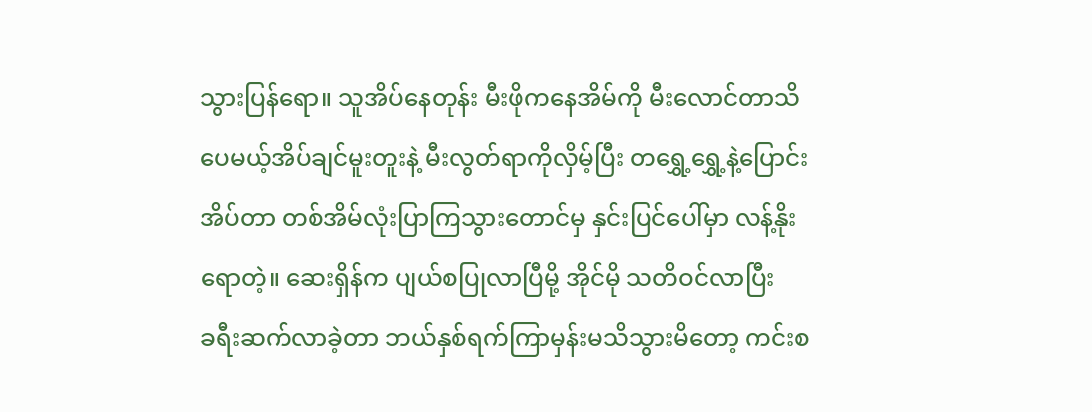သွားပြန်ရော။ သူအိပ်နေတုန်း မီးဖိုကနေအိမ်ကို မီးလောင်တာသိပေမယ့်အိပ်ချင်မူးတူးနဲ့ မီးလွတ်ရာကိုလှိမ့်ပြီး တရွှေ့ရွှေ့နဲ့ပြောင်းအိပ်တာ တစ်အိမ်လုံးပြာကြသွားတောင်မှ နှင်းပြင်ပေါ်မှာ လန့်နိုးရောတဲ့။ ဆေးရှိန်က ပျယ်စပြုလာပြီမို့ အိုင်မို သတိဝင်လာပြီး
ခရီးဆက်လာခဲ့တာ ဘယ်နှစ်ရက်ကြာမှန်းမသိသွားမိတော့ ကင်းစ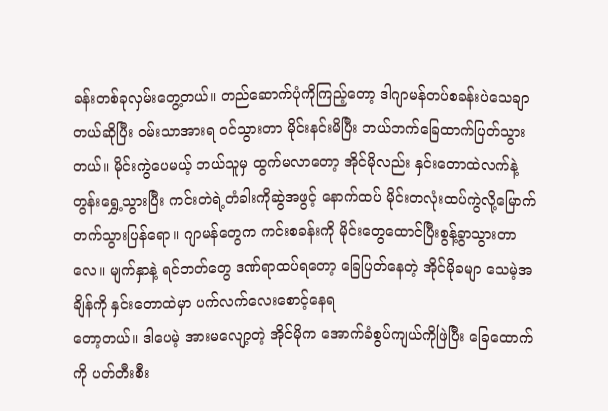ခန်းတစ်ခုလှမ်းတွေ့တယ်။ တည်ဆောက်ပုံကိုကြည့်တော့ ဒါဂျာမန်တပ်စခန်းပဲသေချာတယ်ဆိုပြီး ဝမ်းသာအားရ ဝင်သွားတာ မိုင်းနင်းမိပြီး ဘယ်ဘက်ခြေထာက်ပြတ်သွားတယ်။ မိုင်းကွဲပေမယ့် ဘယ်သူမှ ထွက်မလာတော့ အိုင်မိုလည်း နှင်းတောထဲလက်နဲ့ တွန်းရွှေ့သွားပြီး ကင်းတဲရဲ့တံခါးကိုဆွဲအဖွင့် နောက်ထပ် မိုင်းတလုံးထပ်ကွဲလို့မြောက်တက်သွားပြန်ရော။ ဂျာမန်တွေက ကင်းစခန်းကို မိုင်းတွေထောင်ပြီးစွန့်ခွာသွားတာလေ။ မျက်နှာနဲ့ ရင်ဘတ်တွေ ဒဏ်ရာထပ်ရတော့ ခြေပြတ်နေတဲ့ အိုင်မိုခမျာ သေမဲ့အချိန်ကို နှင်းတောထဲမှာ ပက်လက်လေးစောင့်နေရ
တော့တယ်။ ဒါပေမဲ့ အားမလျော့တဲ့ အိုင်မိုက အောက်ခံစွပ်ကျယ်ကိုဖြဲပြီး ခြေထောက်ကို ပတ်တီးစီး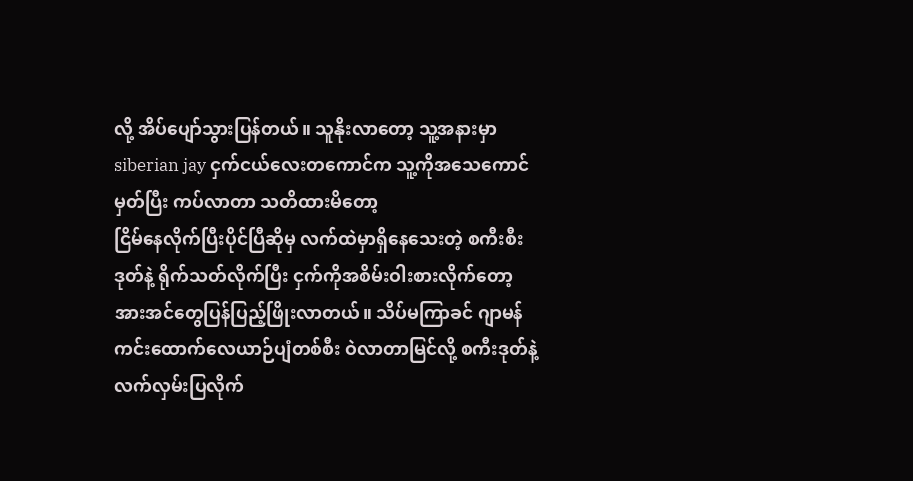လို့ အိပ်ပျော်သွားပြန်တယ်။ သူနိုးလာတော့ သူ့အနားမှာ siberian jay ငှက်ငယ်လေးတကောင်က သူ့ကိုအသေကောင်မှတ်ပြီး ကပ်လာတာ သတိထားမိတော့
ငြိမ်နေလိုက်ပြီးပိုင်ပြီဆိုမှ လက်ထဲမှာရှိနေသေးတဲ့ စကီးစီးဒုတ်နဲ့ ရိုက်သတ်လိုက်ပြီး ငှက်ကိုအစိမ်းဝါးစားလိုက်တော့ အားအင်တွေပြန်ပြည့်ဖြိုးလာတယ်။ သိပ်မကြာခင် ဂျာမန်ကင်းထောက်လေယာဉ်ပျံတစ်စီး ဝဲလာတာမြင်လို့ စကီးဒုတ်နဲ့ လက်လှမ်းပြလိုက်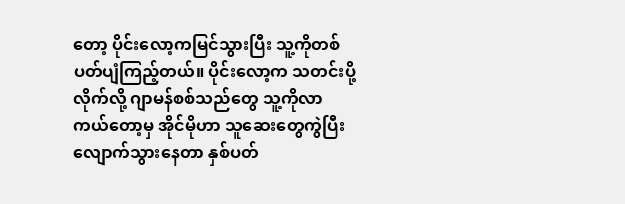တော့ ပိုင်းလော့ကမြင်သွားပြီး သူ့ကိုတစ်ပတ်ပျံကြည့်တယ်။ ပိုင်းလော့က သတင်းပို့လိုက်လို့ ဂျာမန်စစ်သည်တွေ သူ့ကိုလာကယ်တော့မှ အိုင်မိုဟာ သူဆေးတွေကွဲပြီး လျောက်သွားနေတာ နှစ်ပတ်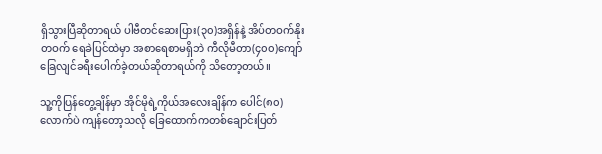ရှိသွားပြီဆိုတာရယ် ပါဗီတင်ဆေးပြား(၃၀)အရှိန်နဲ့ အိပ်တဝက်နိုးတဝက် ရေခဲပြင်ထဲမှာ အစာရေစာမရှိဘဲ ကီလိုမီတာ(၄၀၀)ကျော် ခြေလျင်ခရီးပေါက်ခဲ့တယ်ဆိုတာရယ်ကို သိတော့တယ်။

သူ့ကိုပြန်တွေ့ချိန်မှာ အိုင်မိုရဲ့ကိုယ်အလေးချိန်က ပေါင်(၈၀)လောက်ပဲ ကျန်တော့သလို ခြေထောက်ကတစ်ချောင်းပြတ်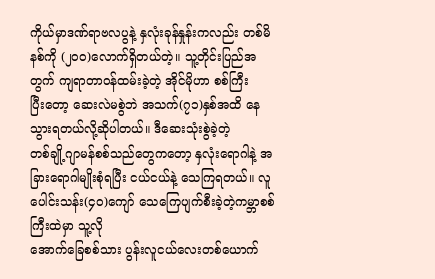ကိုယ်မှာဒဏ်ရာဗလပွနဲ့ နှလုံးခုန်နှုန်းကလည်း တစ်မိနစ်ကို (၂၀၀)လောက်ရှိတယ်တဲ့။ သူ့တိုင်းပြည်အတွက် ကျရာတာဝန်ထမ်းခဲ့တဲ့ အိုင်မိုဟာ စစ်ကြီး
ပြီးတော့ ဆေးလဲမစွဲဘဲ အသက်(၇၁)နှစ်အထိ နေသွားရတယ်လို့ဆိုပါတယ်။ ဒီဆေးသုံးစွဲခဲ့တဲ့
တစ်ချို့ဂျာမန်စစ်သည်တွေကတော့ နှလုံးရောဂါနဲ့ အခြားရောဂါမျိုးစုံရပြီး ငယ်ငယ်နဲ့ သေကြရတယ်။ လူပေါင်းသန်း(၄၀)ကျော် သေကြေပျက်စီးခဲ့တဲ့ကမ္ဘာစစ်ကြီးထဲမှာ သူ့လို
အောက်ခြေစစ်သား ပွန်းလူငယ်လေးတစ်ယောက်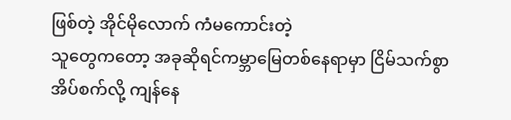ဖြစ်တဲ့ အိုင်မိုလောက် ကံမကောင်းတဲ့
သူတွေကတော့ အခုဆိုရင်ကမ္ဘာမြေတစ်နေရာမှာ ငြိမ်သက်စွာအိပ်စက်လို့ ကျန်နေ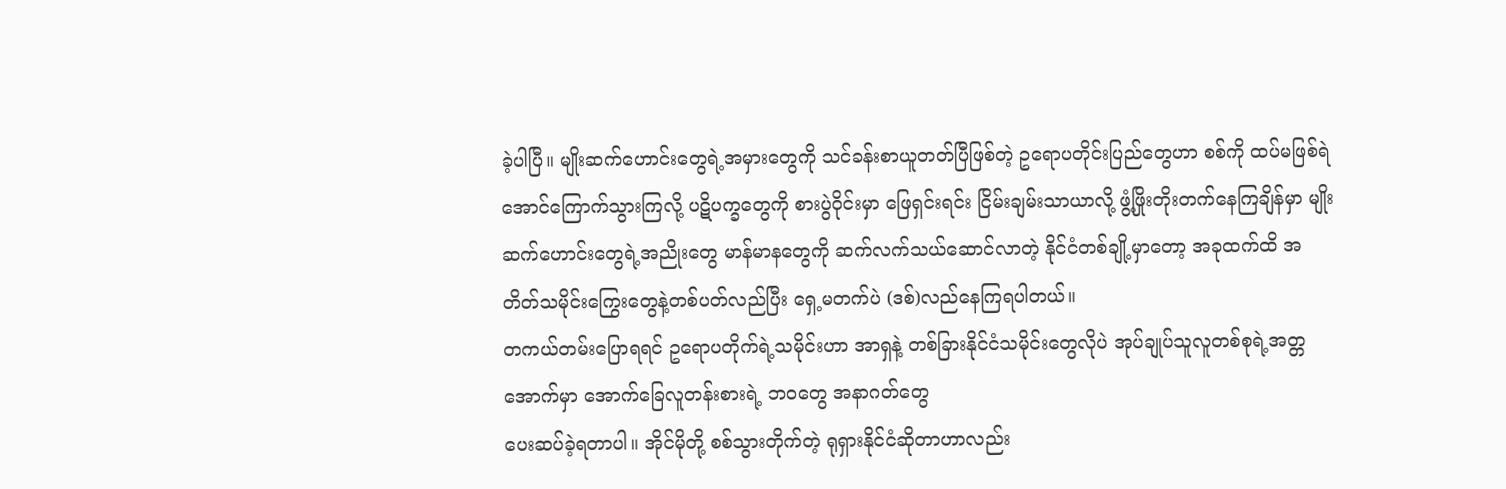ခဲ့ပါပြီ။ မျိုးဆက်ဟောင်းတွေရဲ့အမှားတွေကို သင်ခန်းစာယူတတ်ပြီဖြစ်တဲ့ ဥရောပတိုင်းပြည်တွေဟာ စစ်ကို ထပ်မဖြစ်ရဲအောင်ကြောက်သွားကြလို့ ပဋိပက္ခတွေကို စားပွဲဝိုင်းမှာ ဖြေရှင်းရင်း ငြိမ်းချမ်းသာယာလို့ ဖွံ့ဖြိုးတိုးတက်နေကြချိန်မှာ မျိုးဆက်ဟောင်းတွေရဲ့အညိုးတွေ မာန်မာနတွေကို ဆက်လက်သယ်ဆောင်လာတဲ့ နိုင်ငံတစ်ချို့မှာတော့ အခုထက်ထိ အတိတ်သမိုင်းကြွေးတွေနဲ့တစ်ပတ်လည်ပြီး ရှေ့မတက်ပဲ (ဒစ်)လည်နေကြရပါတယ်။
တကယ်တမ်းပြောရရင် ဥရောပတိုက်ရဲ့သမိုင်းဟာ အာရှနဲ့ တစ်ခြားနိုင်ငံသမိုင်းတွေလိုပဲ အုပ်ချုပ်သူလူတစ်စုရဲ့အတ္တအောက်မှာ အောက်ခြေလူတန်းစားရဲ့ ဘဝတွေ အနာဂတ်တွေ
ပေးဆပ်ခဲ့ရတာပါ။ အိုင်မိုတို့ စစ်သွားတိုက်တဲ့ ရုရှားနိုင်ငံဆိုတာဟာလည်း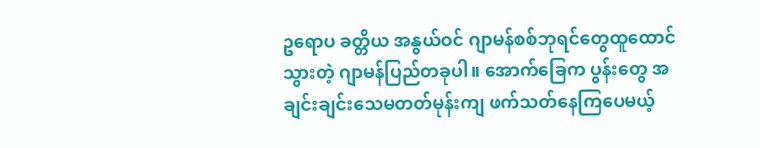ဥရောပ ခတ္တိယ အနွယ်ဝင် ဂျာမန်စစ်ဘုရင်တွေထူထောင်သွားတဲ့ ဂျာမန်ပြည်တခုပါ။ အောက်ခြေက ပွန်းတွေ အချင်းချင်းသေမတတ်မုန်းကျ ဖက်သတ်နေကြပေမယ့်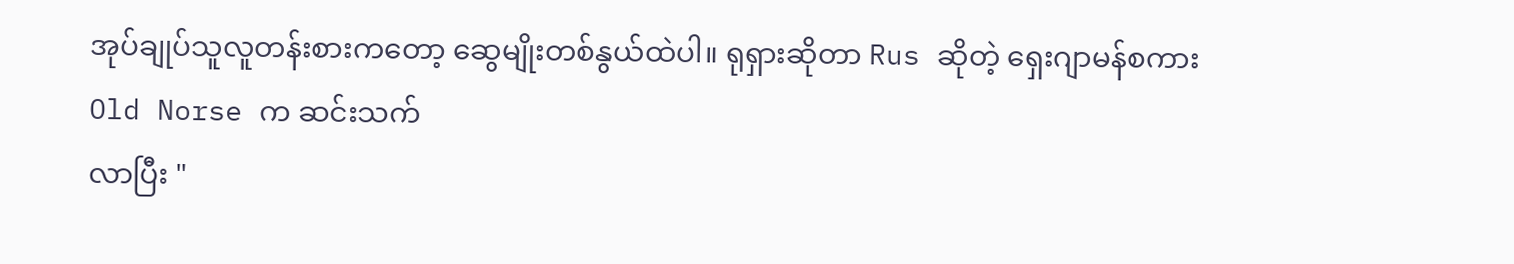အုပ်ချုပ်သူလူတန်းစားကတော့ ဆွေမျိုးတစ်နွယ်ထဲပါ။ ရုရှားဆိုတာ Rus ဆိုတဲ့ ရှေးဂျာမန်စကား Old Norse က ဆင်းသက်
လာပြီး "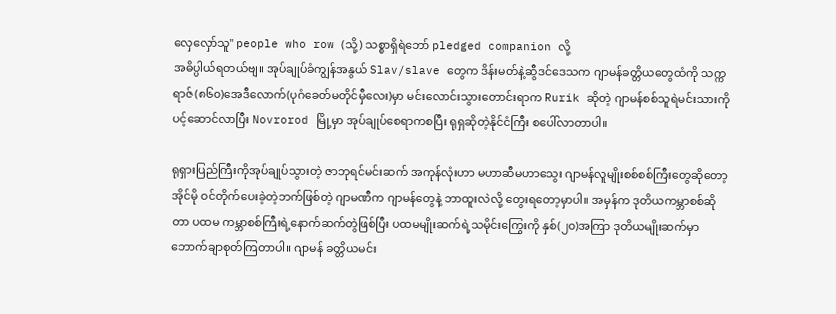လှေလှော်သူ" people who row (သို့) သစ္စာရှိရဲဘော် pledged companion လို့
အဓိပ္ပါယ်ရတယ်ဗျ။ အုပ်ချုပ်ခံကျွန်အနွယ် Slav/slave တွေက ဒိန်းမတ်နဲ့ဆွီဒင်ဒေသက ဂျာမန်ခတ္တိယတွေထံကို သက္ကရာဇ်(၈၆၀)အေဒီလောက်(ပုဂံခေတ်မတိုင်မှီလေး)မှာ မင်းလောင်းသွားတောင်းရာက Rurik ဆိုတဲ့ ဂျာမန်စစ်သူရဲမင်းသားကို ပင့်ဆောင်လာပြီး Novrorod မြို့မှာ အုပ်ချုပ်စေရာကစပြီး ရုရှဆိုတဲ့နိုင်ငံကြီး စပေါ်လာတာပါ။

ရုရှားပြည်ကြီးကိုအုပ်ချုပ်သွားတဲ့ ဇာဘုရင်မင်းဆက် အကုန်လုံးဟာ မဟာဆီမဟာသွေး ဂျာမန်လူမျိုးစစ်စစ်ကြီးတွေဆိုတော့ အိုင်မို ဝင်တိုက်ပေးခဲ့တဲ့ဘက်ဖြစ်တဲ့ ဂျာမဏီက ဂျာမန်တွေနဲ့ ဘာထူးလဲလို့ တွေးရတော့မှာပါ။ အမှန်က ဒုတိယကမ္ဘာစစ်ဆိုတာ ပထမ ကမ္ဘာစစ်ကြီးရဲ့နောက်ဆက်တွဲဖြစ်ပြီး ပထမမျိုးဆက်ရဲ့သမိုင်းကြွေးကို နှစ်(၂၀)အကြာ ဒုတိယမျိုးဆက်မှာ ဘောက်ချာစုတ်ကြတာပါ။ ဂျာမန် ခတ္တိယမင်း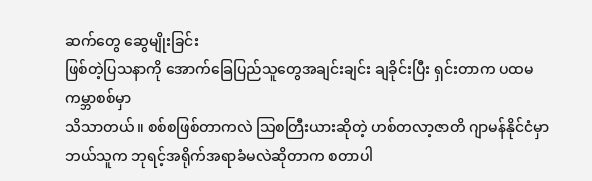ဆက်တွေ ဆွေမျိုးခြင်း
ဖြစ်တဲ့ပြသနာကို အောက်ခြေပြည်သူတွေအချင်းချင်း ချခိုင်းပြီး ရှင်းတာက ပထမကမ္ဘာစစ်မှာ
သိသာတယ်။ စစ်စဖြစ်တာကလဲ သြစတြီးယားဆိုတဲ့ ဟစ်တလာ့ဇာတိ ဂျာမန်နိုင်ငံမှာ
ဘယ်သူက ဘုရင့်အရိုက်အရာခံမလဲဆိုတာက စတာပါ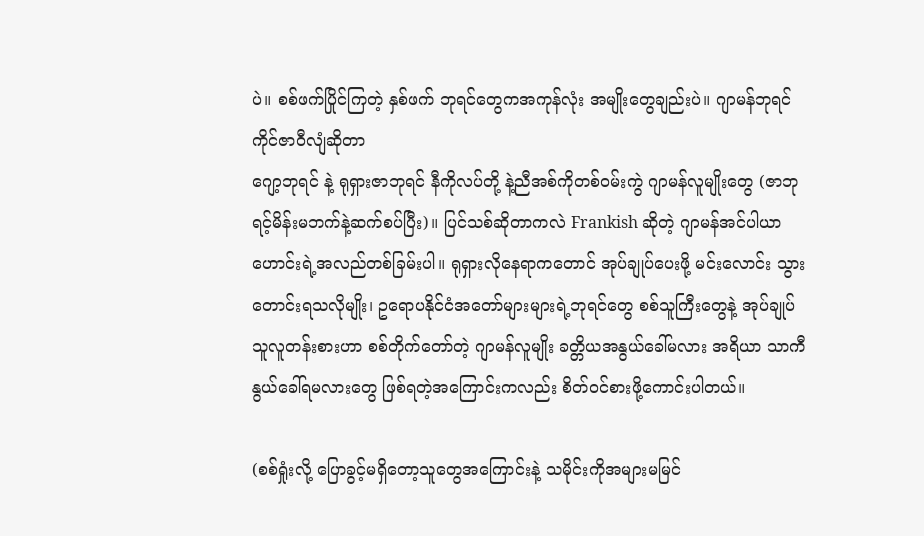ပဲ။ စစ်ဖက်ပြိုင်ကြတဲ့ နှစ်ဖက် ဘုရင်တွေကအကုန်လုံး အမျိုးတွေချည်းပဲ။ ဂျာမန်ဘုရင် ကိုင်ဇာဝီလျံဆိုတာ
ဂျော့ဘုရင် နဲ့ ရုရှားဇာဘုရင် နီကိုလပ်တို့ နဲ့ညီအစ်ကိုတစ်ဝမ်းကွဲ ဂျာမန်လူမျိုးတွေ (ဇာဘုရင့်မိန်းမဘက်နဲ့ဆက်စပ်ပြီး)။ ပြင်သစ်ဆိုတာကလဲ Frankish ဆိုတဲ့ ဂျာမန်အင်ပါယာ
ဟောင်းရဲ့အလည်တစ်ခြမ်းပါ။ ရုရှားလိုနေရာကတောင် အုပ်ချုပ်ပေးဖို့ မင်းလောင်း သွားတောင်းရသလိုမျိုး၊ ဥရောပနိုင်ငံအတော်များများရဲ့ဘုရင်တွေ စစ်သူကြီးတွေနဲ့ အုပ်ချုပ်သူလူတန်းစားဟာ စစ်တိုက်တော်တဲ့ ဂျာမန်လူမျိုး ခတ္တိယအနွယ်ခေါ်မလား အရိယာ သာကီနွယ်ခေါ်ရမလားတွေ ဖြစ်ရတဲ့အကြောင်းကလည်း စိတ်ဝင်စားဖို့ကောင်းပါတယ်။

(စစ်ရှုံးလို့ ပြောခွင့်မရှိတော့သူတွေအကြောင်းနဲ့ သမိုင်းကိုအများမမြင်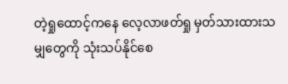တဲ့ရှုထောင့်ကနေ လေ့လာဖတ်ရှု မှတ်သားထားသမျှတွေကို သုံးသပ်နိုင်စေ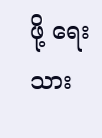ဖို့ ရေးသား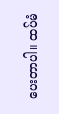ပေးတာပါ။ ထပ်မံ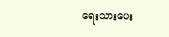ရေးသားပေး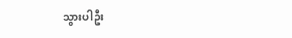သွားပါဦး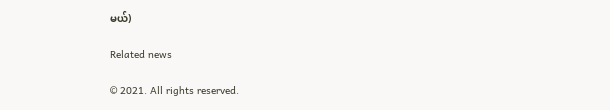မယ်)

Related news

© 2021. All rights reserved.